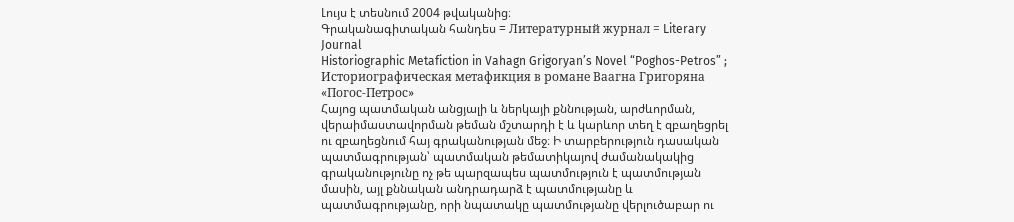Լույս է տեսնում 2004 թվականից։
Գրականագիտական հանդես = Литературный журнал = Literary Journal
Historiographic Metafiction in Vahagn Grigoryan’s Novel “Poghos-Petros” ; Историографическая метафикция в романе Ваагна Григоряна «Погос-Петрос»
Հայոց պատմական անցյալի և ներկայի քննության, արժևորման, վերաիմաստավորման թեման մշտարդի է և կարևոր տեղ է զբաղեցրել ու զբաղեցնում հայ գրականության մեջ։ Ի տարբերություն դասական պատմագրության՝ պատմական թեմատիկայով ժամանակակից գրականությունը ոչ թե պարզապես պատմություն է պատմության մասին, այլ քննական անդրադարձ է պատմությանը և պատմագրությանը, որի նպատակը պատմությանը վերլուծաբար ու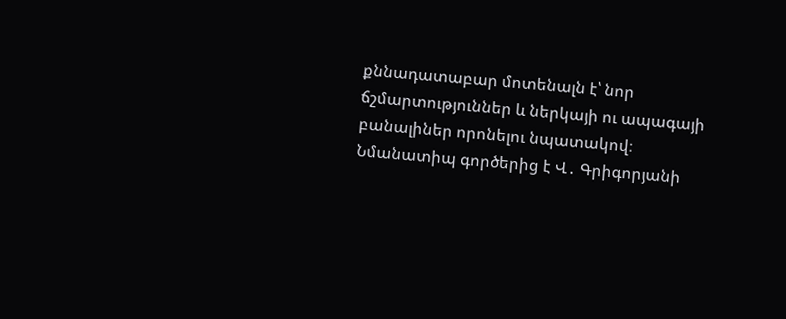քննադատաբար մոտենալն է՝ նոր ճշմարտություններ և ներկայի ու ապագայի բանալիներ որոնելու նպատակով։ Նմանատիպ գործերից է Վ․ Գրիգորյանի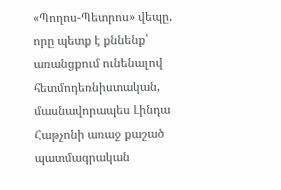«Պողոս-Պետրոս» վեպը, որը պետք է քննենք՝ առանցքում ունենալով հետմոդեռնիստական, մասնավորապես Լինդա Հաթչոնի առաջ քաշած պատմագրական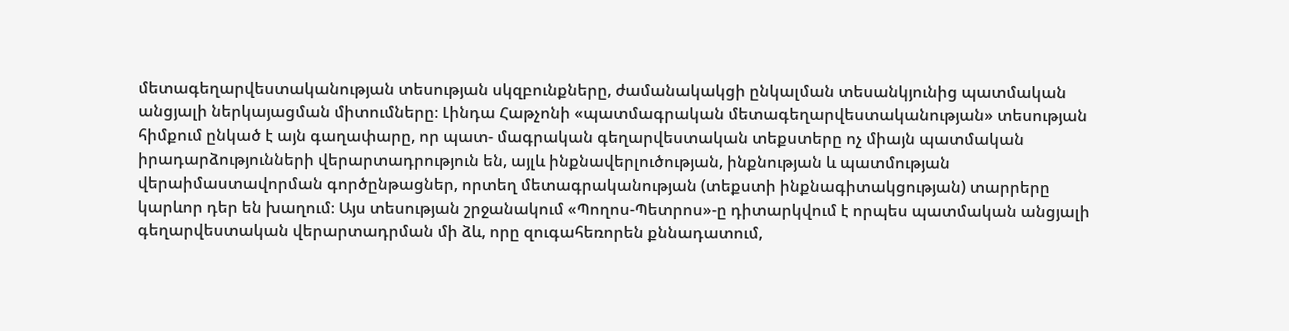մետագեղարվեստականության տեսության սկզբունքները, ժամանակակցի ընկալման տեսանկյունից պատմական անցյալի ներկայացման միտումները։ Լինդա Հաթչոնի «պատմագրական մետագեղարվեստականության» տեսության հիմքում ընկած է այն գաղափարը, որ պատ- մագրական գեղարվեստական տեքստերը ոչ միայն պատմական իրադարձությունների վերարտադրություն են, այլև ինքնավերլուծության, ինքնության և պատմության վերաիմաստավորման գործընթացներ, որտեղ մետագրականության (տեքստի ինքնագիտակցության) տարրերը կարևոր դեր են խաղում։ Այս տեսության շրջանակում «Պողոս-Պետրոս»-ը դիտարկվում է որպես պատմական անցյալի գեղարվեստական վերարտադրման մի ձև, որը զուգահեռորեն քննադատում,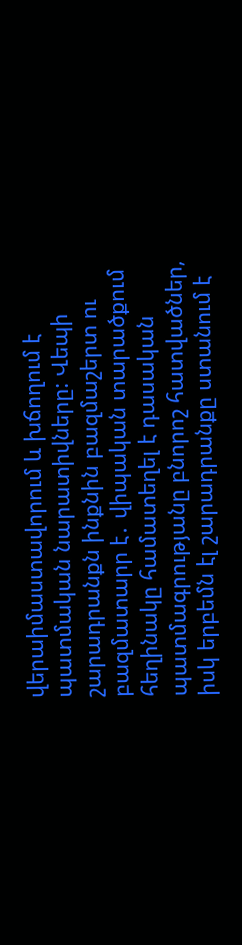վերաիմաստավորում և խճողում է պատմական նարատիվները: Վեպի շարադրանքն ինքնին բազմաշերտ ու բազմատարր է․ վիպական տարածքում հեղինակը համատեղել է դասական պատմագրությանը բնորոշ հատվածներ, իսկ երբեմն էլ շարադրանքը ստանում է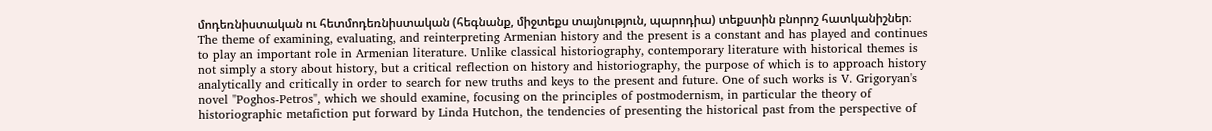մոդեռնիստական ու հետմոդեռնիստական (հեգնանք, միջտեքս տայնություն, պարոդիա) տեքստին բնորոշ հատկանիշներ։
The theme of examining, evaluating, and reinterpreting Armenian history and the present is a constant and has played and continues to play an important role in Armenian literature. Unlike classical historiography, contemporary literature with historical themes is not simply a story about history, but a critical reflection on history and historiography, the purpose of which is to approach history analytically and critically in order to search for new truths and keys to the present and future. One of such works is V. Grigoryan's novel "Poghos-Petros", which we should examine, focusing on the principles of postmodernism, in particular the theory of historiographic metafiction put forward by Linda Hutchon, the tendencies of presenting the historical past from the perspective of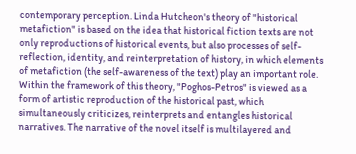contemporary perception. Linda Hutcheon's theory of "historical metafiction" is based on the idea that historical fiction texts are not only reproductions of historical events, but also processes of self-reflection, identity, and reinterpretation of history, in which elements of metafiction (the self-awareness of the text) play an important role. Within the framework of this theory, "Poghos-Petros" is viewed as a form of artistic reproduction of the historical past, which simultaneously criticizes, reinterprets and entangles historical narratives. The narrative of the novel itself is multilayered and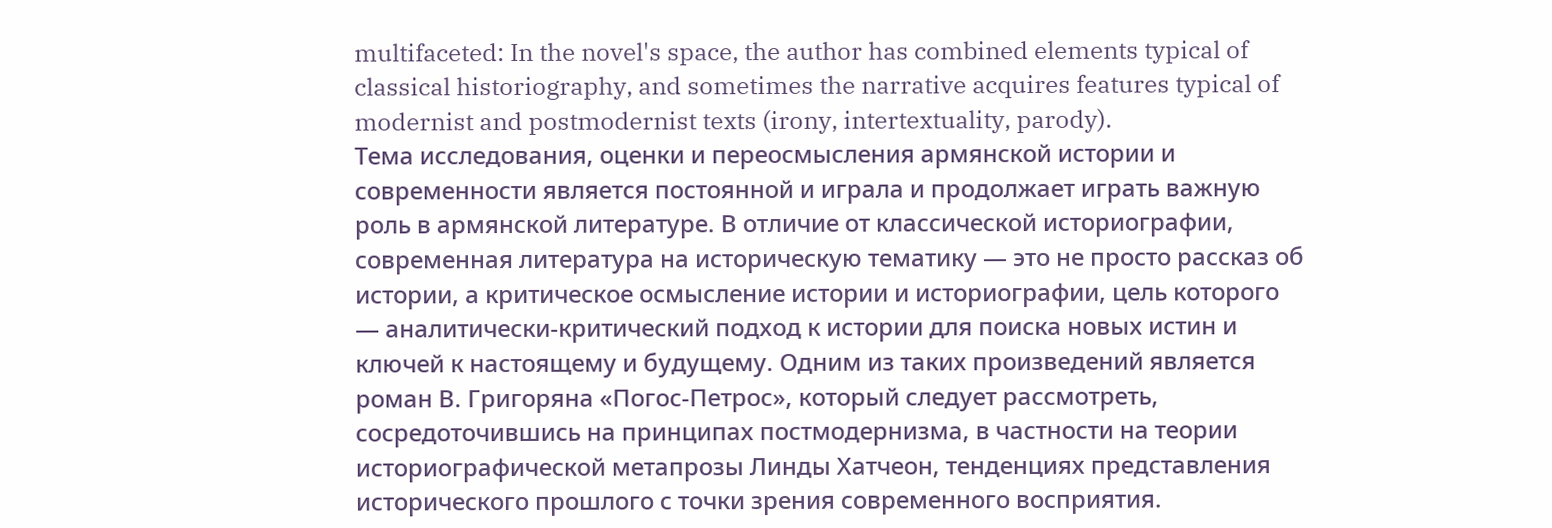multifaceted: In the novel's space, the author has combined elements typical of classical historiography, and sometimes the narrative acquires features typical of modernist and postmodernist texts (irony, intertextuality, parody).
Тема исследования, оценки и переосмысления армянской истории и современности является постоянной и играла и продолжает играть важную роль в армянской литературе. В отличие от классической историографии, современная литература на историческую тематику — это не просто рассказ об истории, а критическое осмысление истории и историографии, цель которого — аналитически-критический подход к истории для поиска новых истин и ключей к настоящему и будущему. Одним из таких произведений является роман В. Григоряна «Погос-Петрос», который следует рассмотреть, сосредоточившись на принципах постмодернизма, в частности на теории историографической метапрозы Линды Хатчеон, тенденциях представления исторического прошлого с точки зрения современного восприятия.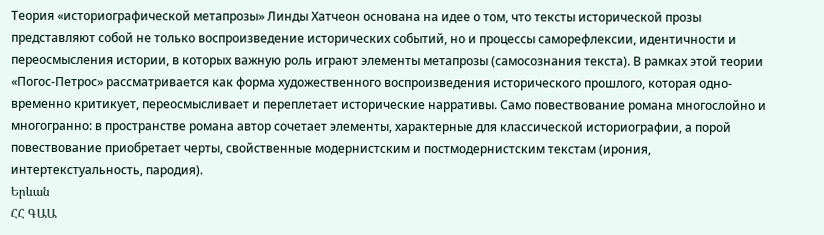Теория «историографической метапрозы» Линды Хатчеон основана на идее о том, что тексты исторической прозы представляют собой не только воспроизведение исторических событий, но и процессы саморефлексии, идентичности и переосмысления истории, в которых важную роль играют элементы метапрозы (самосознания текста). В рамках этой теории «Погос-Петрос» рассматривается как форма художественного воспроизведения исторического прошлого, которая одно- временно критикует, переосмысливает и переплетает исторические нарративы. Само повествование романа многослойно и многогранно: в пространстве романа автор сочетает элементы, характерные для классической историографии, а порой повествование приобретает черты, свойственные модернистским и постмодернистским текстам (ирония, интертекстуальность, пародия).
Երևան
ՀՀ ԳԱԱ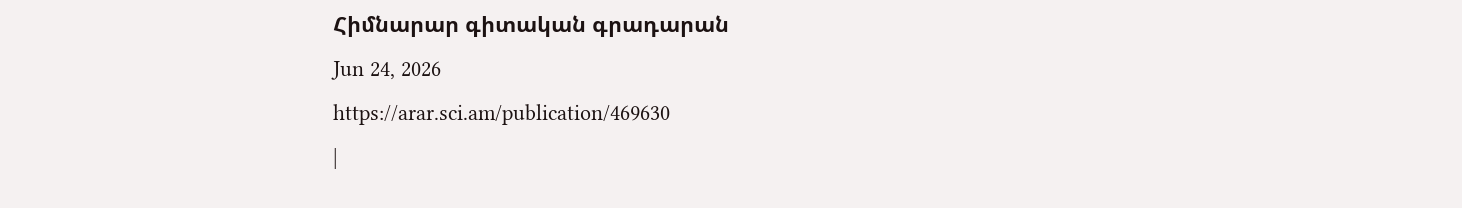Հիմնարար գիտական գրադարան
Jun 24, 2026
https://arar.sci.am/publication/469630
|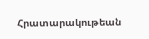Հրատարակութեան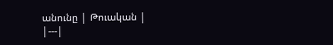անունը | Թուական |
|---|